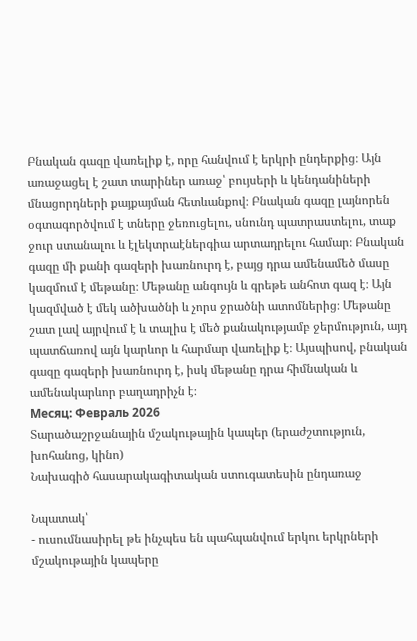Բնական գազը վառելիք է, որը հանվում է երկրի ընդերքից։ Այն առաջացել է շատ տարիներ առաջ՝ բույսերի և կենդանիների մնացորդների քայքայման հետևանքով։ Բնական գազը լայնորեն օգտագործվում է տները ջեռուցելու, սնունդ պատրաստելու, տաք ջուր ստանալու և էլեկտրաէներգիա արտադրելու համար։ Բնական գազը մի քանի գազերի խառնուրդ է, բայց դրա ամենամեծ մասը կազմում է մեթանը։ Մեթանը անգույն և գրեթե անհոտ գազ է։ Այն կազմված է մեկ ածխածնի և չորս ջրածնի ատոմներից։ Մեթանը շատ լավ այրվում է և տալիս է մեծ քանակությամբ ջերմություն, այդ պատճառով այն կարևոր և հարմար վառելիք է։ Այսպիսով, բնական գազը գազերի խառնուրդ է, իսկ մեթանը դրա հիմնական և ամենակարևոր բաղադրիչն է։
Месяц: Февраль 2026
Տարածաշրջանային մշակութային կապեր (երաժշտություն, խոհանոց, կինո)
Նախագիծ հասարակագիտական ստուգատեսին ընդառաջ

Նպատակ՝
- ուսումնասիրել թե ինչպես են պահպանվում երկու երկրների մշակութային կապերը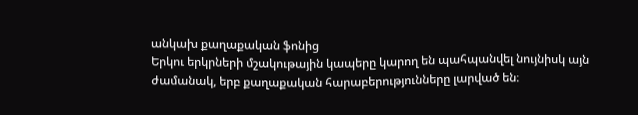անկախ քաղաքական ֆոնից
Երկու երկրների մշակութային կապերը կարող են պահպանվել նույնիսկ այն ժամանակ, երբ քաղաքական հարաբերությունները լարված են։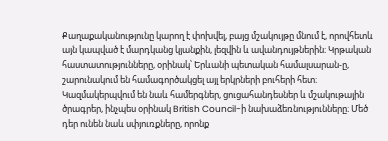Քաղաքականությունը կարող է փոխվել, բայց մշակույթը մնում է, որովհետև այն կապված է մարդկանց կյանքին, լեզվին և ավանդույթներին։ Կրթական հաստատությունները, օրինակ՝ Երևանի պետական համալսարան-ը, շարունակում են համագործակցել այլ երկրների բուհերի հետ։ Կազմակերպվում են նաև համերգներ, ցուցահանդեսներ և մշակութային ծրագրեր, ինչպես օրինակ British Council-ի նախաձեռնությունները։ Մեծ դեր ունեն նաև սփյուռքները, որոնք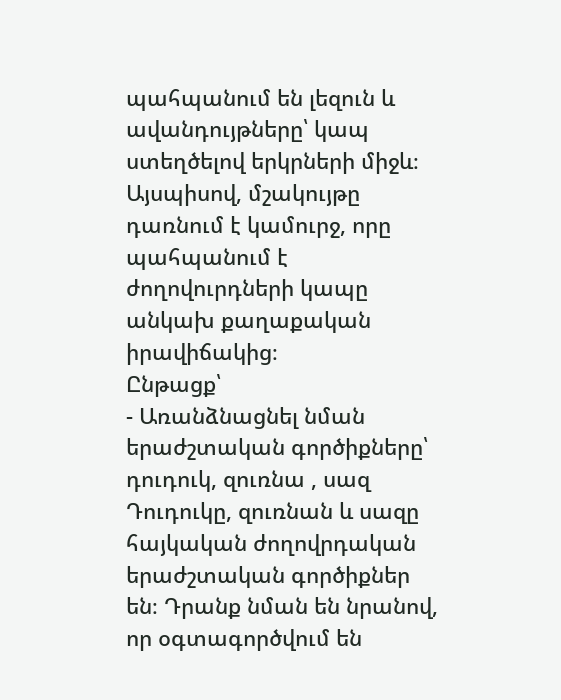պահպանում են լեզուն և ավանդույթները՝ կապ ստեղծելով երկրների միջև։ Այսպիսով, մշակույթը դառնում է կամուրջ, որը պահպանում է ժողովուրդների կապը անկախ քաղաքական իրավիճակից։
Ընթացք՝
- Առանձնացնել նման երաժշտական գործիքները՝ դուդուկ, զուռնա , սազ
Դուդուկը, զուռնան և սազը հայկական ժողովրդական երաժշտական գործիքներ են։ Դրանք նման են նրանով, որ օգտագործվում են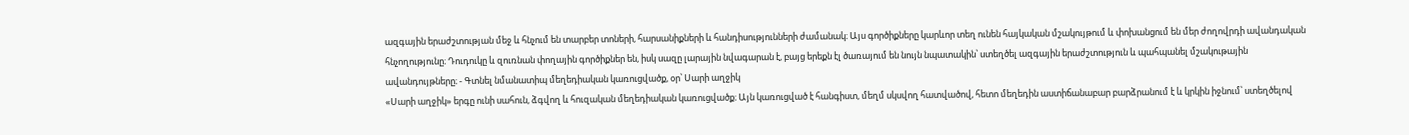ազգային երաժշտության մեջ և հնչում են տարբեր տոների, հարսանիքների և հանդիսությունների ժամանակ։ Այս գործիքները կարևոր տեղ ունեն հայկական մշակույթում և փոխանցում են մեր ժողովրդի ավանդական հնչողությունը։ Դուդուկը և զուռնան փողային գործիքներ են, իսկ սազը լարային նվագարան է, բայց երեքն էլ ծառայում են նույն նպատակին՝ ստեղծել ազգային երաժշտություն և պահպանել մշակութային ավանդույթները։ - Գտնել նմանատիպ մեղեդիական կառուցվածք, օր՝ Սարի աղջիկ
«Սարի աղջիկ» երգը ունի սահուն, ձգվող և հուզական մեղեդիական կառուցվածք։ Այն կառուցված է հանգիստ, մեղմ սկսվող հատվածով, հետո մեղեդին աստիճանաբար բարձրանում է և կրկին իջնում՝ ստեղծելով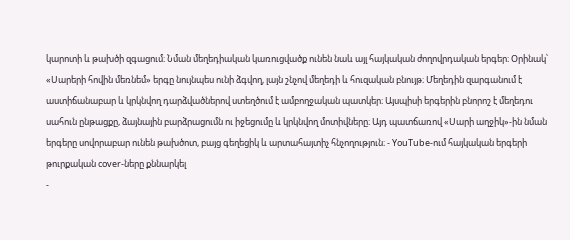կարոտի և թախծի զգացում։ Նման մեղեդիական կառուցվածք ունեն նաև այլ հայկական ժողովրդական երգեր։ Օրինակ՝ «Սարերի հովին մեռնեմ» երգը նույնպես ունի ձգվող, լայն շնչով մեղեդի և հուզական բնույթ։ Մեղեդին զարգանում է աստիճանաբար և կրկնվող դարձվածներով ստեղծում է ամբողջական պատկեր։ Այսպիսի երգերին բնորոշ է մեղեդու սահուն ընթացքը, ձայնային բարձրացումն ու իջեցումը և կրկնվող մոտիվները։ Այդ պատճառով «Սարի աղջիկ»-ին նման երգերը սովորաբար ունեն թախծոտ, բայց գեղեցիկ և արտահայտիչ հնչողություն։ - YouTube-ում հայկական երգերի թուրքական cover-ները քննարկել
-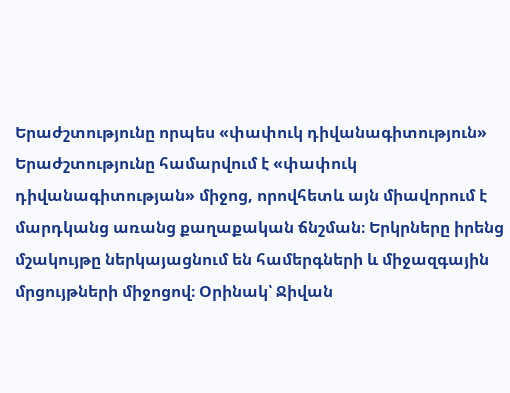Երաժշտությունը որպես «փափուկ դիվանագիտություն»
Երաժշտությունը համարվում է «փափուկ դիվանագիտության» միջոց, որովհետև այն միավորում է մարդկանց առանց քաղաքական ճնշման։ Երկրները իրենց մշակույթը ներկայացնում են համերգների և միջազգային մրցույթների միջոցով։ Օրինակ՝ Ջիվան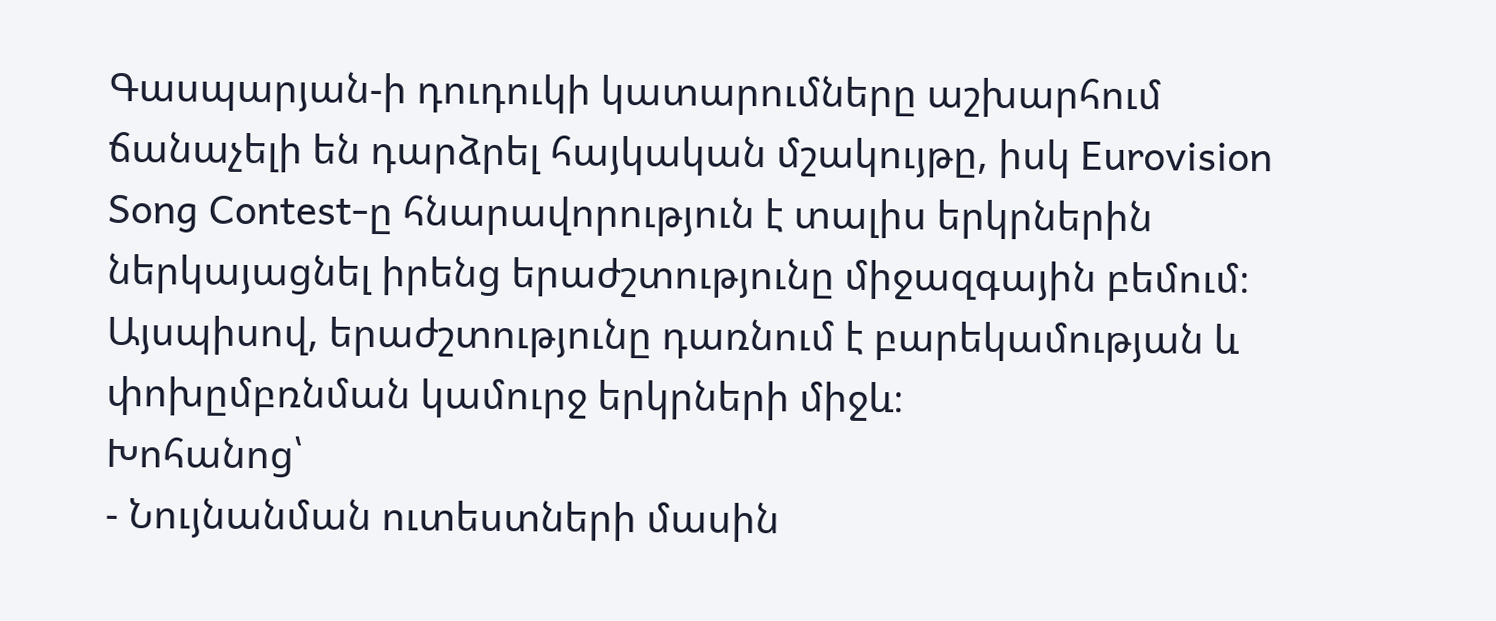Գասպարյան-ի դուդուկի կատարումները աշխարհում ճանաչելի են դարձրել հայկական մշակույթը, իսկ Eurovision Song Contest-ը հնարավորություն է տալիս երկրներին ներկայացնել իրենց երաժշտությունը միջազգային բեմում։ Այսպիսով, երաժշտությունը դառնում է բարեկամության և փոխըմբռնման կամուրջ երկրների միջև։
Խոհանոց՝
- Նույնանման ուտեստների մասին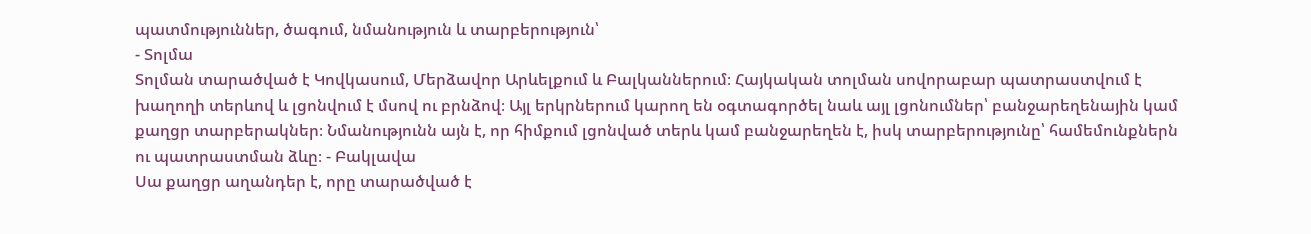պատմություններ, ծագում, նմանություն և տարբերություն՝
- Տոլմա
Տոլման տարածված է Կովկասում, Մերձավոր Արևելքում և Բալկաններում։ Հայկական տոլման սովորաբար պատրաստվում է խաղողի տերևով և լցոնվում է մսով ու բրնձով։ Այլ երկրներում կարող են օգտագործել նաև այլ լցոնումներ՝ բանջարեղենային կամ քաղցր տարբերակներ։ Նմանությունն այն է, որ հիմքում լցոնված տերև կամ բանջարեղեն է, իսկ տարբերությունը՝ համեմունքներն ու պատրաստման ձևը։ - Բակլավա
Սա քաղցր աղանդեր է, որը տարածված է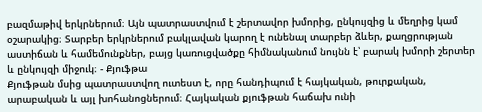բազմաթիվ երկրներում։ Այն պատրաստվում է շերտավոր խմորից, ընկույզից և մեղրից կամ օշարակից։ Տարբեր երկրներում բակլավան կարող է ունենալ տարբեր ձևեր, քաղցրության աստիճան և համեմունքներ, բայց կառուցվածքը հիմնականում նույնն է՝ բարակ խմորի շերտեր և ընկույզի միջուկ։ - Քյուֆթա
Քյուֆթան մսից պատրաստվող ուտեստ է, որը հանդիպում է հայկական, թուրքական, արաբական և այլ խոհանոցներում։ Հայկական քյուֆթան հաճախ ունի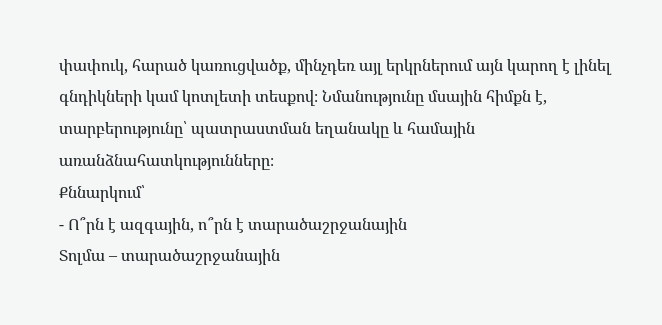փափուկ, հարած կառուցվածք, մինչդեռ այլ երկրներում այն կարող է լինել գնդիկների կամ կոտլետի տեսքով։ Նմանությունը մսային հիմքն է, տարբերությունը՝ պատրաստման եղանակը և համային առանձնահատկությունները։
Քննարկում՝
- Ո՞րն է ազգային, ո՞րն է տարածաշրջանային
Տոլմա – տարածաշրջանային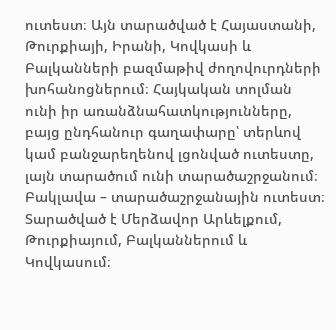ուտեստ։ Այն տարածված է Հայաստանի, Թուրքիայի, Իրանի, Կովկասի և Բալկանների բազմաթիվ ժողովուրդների խոհանոցներում։ Հայկական տոլման ունի իր առանձնահատկությունները, բայց ընդհանուր գաղափարը՝ տերևով կամ բանջարեղենով լցոնված ուտեստը, լայն տարածում ունի տարածաշրջանում։
Բակլավա – տարածաշրջանային ուտեստ։ Տարածված է Մերձավոր Արևելքում, Թուրքիայում, Բալկաններում և Կովկասում։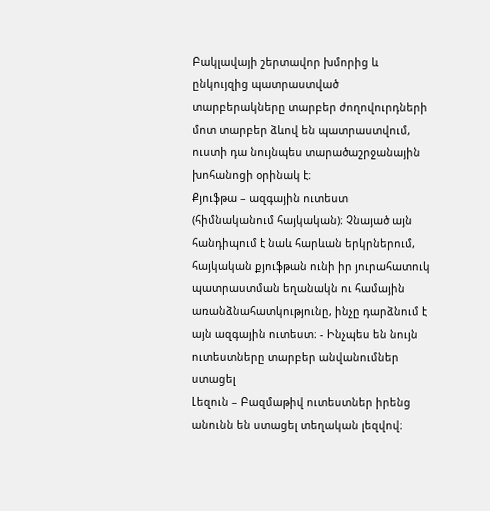Բակլավայի շերտավոր խմորից և ընկույզից պատրաստված տարբերակները տարբեր ժողովուրդների մոտ տարբեր ձևով են պատրաստվում, ուստի դա նույնպես տարածաշրջանային խոհանոցի օրինակ է։
Քյուֆթա – ազգային ուտեստ (հիմնականում հայկական)։ Չնայած այն հանդիպում է նաև հարևան երկրներում, հայկական քյուֆթան ունի իր յուրահատուկ պատրաստման եղանակն ու համային առանձնահատկությունը, ինչը դարձնում է այն ազգային ուտեստ։ - Ինչպես են նույն ուտեստները տարբեր անվանումներ ստացել
Լեզուն – Բազմաթիվ ուտեստներ իրենց անունն են ստացել տեղական լեզվով։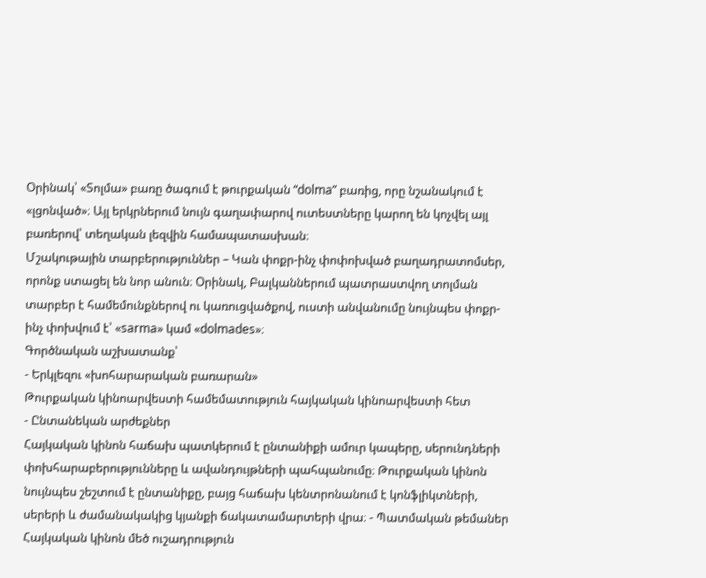Օրինակ՝ «Տոլմա» բառը ծագում է թուրքական “dolma” բառից, որը նշանակում է «լցոնված»։ Այլ երկրներում նույն գաղափարով ուտեստները կարող են կոչվել այլ բառերով՝ տեղական լեզվին համապատասխան։
Մշակութային տարբերություններ – Կան փոքր-ինչ փոփոխված բաղադրատոմսեր, որոնք ստացել են նոր անուն։ Օրինակ, Բալկաններում պատրաստվող տոլման տարբեր է համեմունքներով ու կառուցվածքով, ուստի անվանումը նույնպես փոքր-ինչ փոխվում է՝ «sarma» կամ «dolmades»։
Գործնական աշխատանք՝
- Երկլեզու «խոհարարական բառարան»
Թուրքական կինոարվեստի համեմատություն հայկական կինոարվեստի հետ
- Ընտանեկան արժեքներ
Հայկական կինոն հաճախ պատկերում է ընտանիքի ամուր կապերը, սերունդների փոխհարաբերությունները և ավանդույթների պահպանումը։ Թուրքական կինոն նույնպես շեշտում է ընտանիքը, բայց հաճախ կենտրոնանում է կոնֆլիկտների, սերերի և ժամանակակից կյանքի ճակատամարտերի վրա։ - Պատմական թեմաներ
Հայկական կինոն մեծ ուշադրություն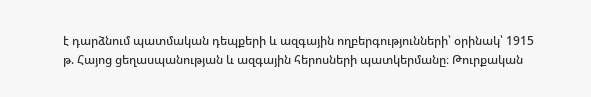է դարձնում պատմական դեպքերի և ազգային ողբերգությունների՝ օրինակ՝ 1915 թ. Հայոց ցեղասպանության և ազգային հերոսների պատկերմանը։ Թուրքական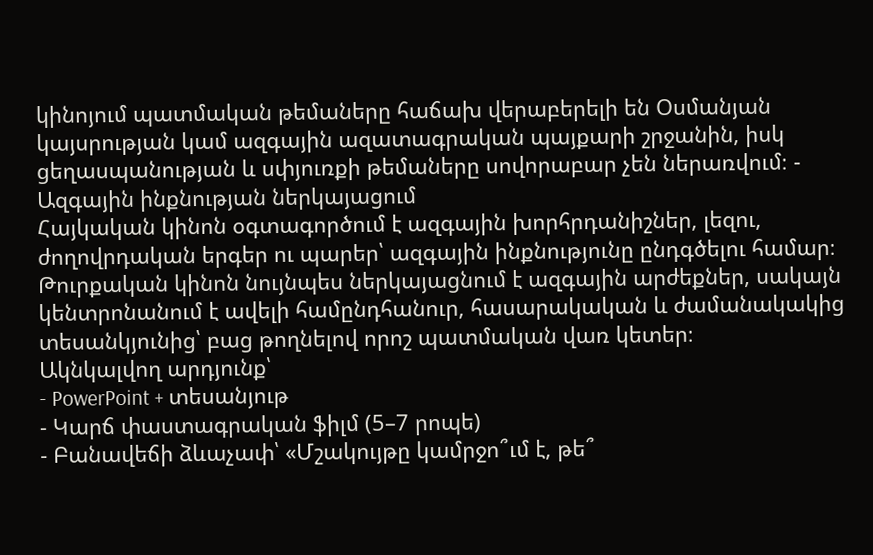կինոյում պատմական թեմաները հաճախ վերաբերելի են Օսմանյան կայսրության կամ ազգային ազատագրական պայքարի շրջանին, իսկ ցեղասպանության և սփյուռքի թեմաները սովորաբար չեն ներառվում։ - Ազգային ինքնության ներկայացում
Հայկական կինոն օգտագործում է ազգային խորհրդանիշներ, լեզու, ժողովրդական երգեր ու պարեր՝ ազգային ինքնությունը ընդգծելու համար։ Թուրքական կինոն նույնպես ներկայացնում է ազգային արժեքներ, սակայն կենտրոնանում է ավելի համընդհանուր, հասարակական և ժամանակակից տեսանկյունից՝ բաց թողնելով որոշ պատմական վառ կետեր։
Ակնկալվող արդյունք՝
- PowerPoint + տեսանյութ
- Կարճ փաստագրական ֆիլմ (5–7 րոպե)
- Բանավեճի ձևաչափ՝ «Մշակույթը կամրջո՞ւմ է, թե՞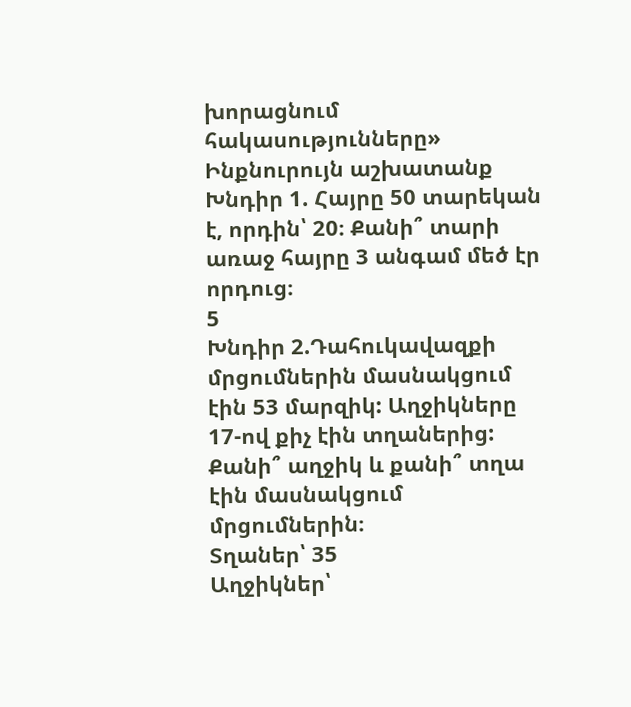խորացնում հակասությունները»
Ինքնուրույն աշխատանք
Խնդիր 1. Հայրը 50 տարեկան է, որդին՝ 20։ Քանի՞ տարի առաջ հայրը 3 անգամ մեծ էր որդուց։
5
Խնդիր 2.Դահուկավազքի մրցումներին մասնակցում էին 53 մարզիկ: Աղջիկները 17-ով քիչ էին տղաներից: Քանի՞ աղջիկ և քանի՞ տղա էին մասնակցում մրցումներին։
Տղաներ՝ 35
Աղջիկներ՝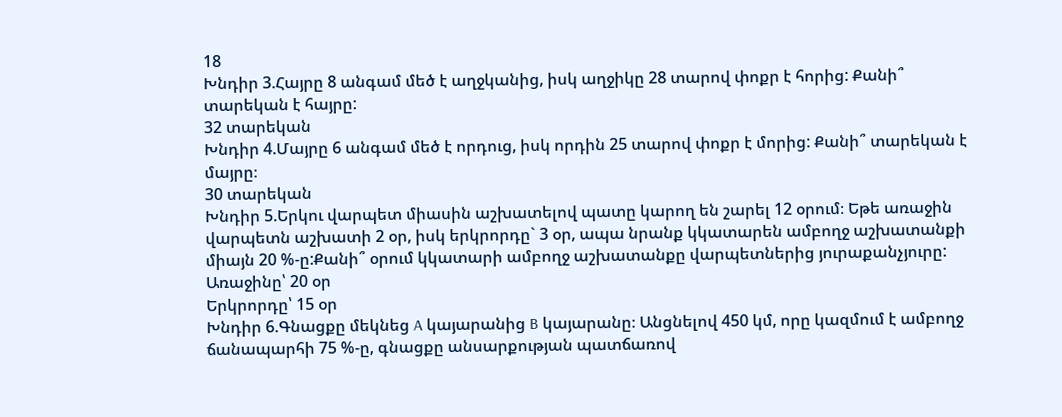18
Խնդիր 3.Հայրը 8 անգամ մեծ է աղջկանից, իսկ աղջիկը 28 տարով փոքր է հորից: Քանի՞ տարեկան է հայրը:
32 տարեկան
Խնդիր 4.Մայրը 6 անգամ մեծ է որդուց, իսկ որդին 25 տարով փոքր է մորից: Քանի՞ տարեկան է մայրը։
30 տարեկան
Խնդիր 5.Երկու վարպետ միասին աշխատելով պատը կարող են շարել 12 օրում։ Եթե առաջին վարպետն աշխատի 2 օր, իսկ երկրորդը` 3 օր, ապա նրանք կկատարեն ամբողջ աշխատանքի միայն 20 %-ը:Քանի՞ օրում կկատարի ամբողջ աշխատանքը վարպետներից յուրաքանչյուրը:
Առաջինը՝ 20 օր
Երկրորդը՝ 15 օր
Խնդիր 6.Գնացքը մեկնեց A կայարանից B կայարանը։ Անցնելով 450 կմ, որը կազմում է ամբողջ ճանապարհի 75 %-ը, գնացքը անսարքության պատճառով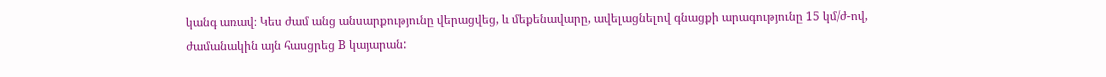կանգ առավ։ Կես ժամ անց անսարքությունը վերացվեց, և մեքենավարը, ավելացնելով գնացքի արագությունը 15 կմ/ժ-ով, ժամանակին այն հասցրեց B կայարան: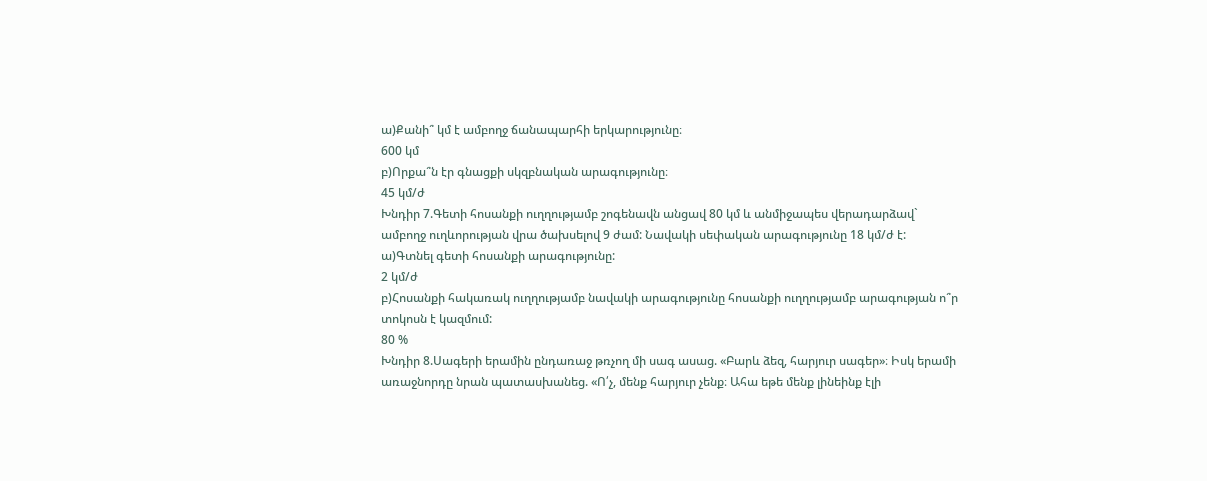ա)Քանի՞ կմ է ամբողջ ճանապարհի երկարությունը։
600 կմ
բ)Որքա՞ն էր գնացքի սկզբնական արագությունը։
45 կմ/ժ
Խնդիր 7.Գետի հոսանքի ուղղությամբ շոգենավն անցավ 80 կմ և անմիջապես վերադարձավ` ամբողջ ուղևորության վրա ծախսելով 9 ժամ: Նավակի սեփական արագությունը 18 կմ/ժ է:
ա)Գտնել գետի հոսանքի արագությունը:
2 կմ/ժ
բ)Հոսանքի հակառակ ուղղությամբ նավակի արագությունը հոսանքի ուղղությամբ արագության ո՞ր տոկոսն է կազմում:
80 %
Խնդիր 8.Սագերի երամին ընդառաջ թռչող մի սագ ասաց. «Բարև ձեզ, հարյուր սագեր»։ Իսկ երամի առաջնորդը նրան պատասխանեց. «Ո՛չ, մենք հարյուր չենք։ Ահա եթե մենք լինեինք էլի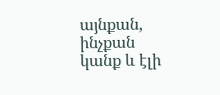այնքան, ինչքան կանք և էլի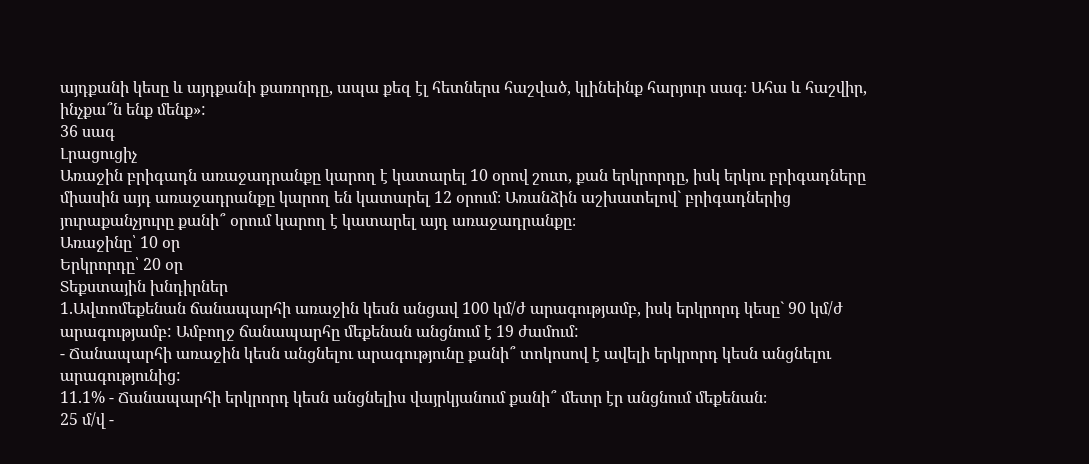այդքանի կեսը և այդքանի քառորդը, ապա քեզ էլ հետներս հաշված, կլինեինք հարյուր սագ։ Ահա և հաշվիր, ինչքա՞ն ենք մենք»:
36 սագ
Լրացուցիչ
Առաջին բրիգադն առաջադրանքը կարող է կատարել 10 օրով շուտ, քան երկրորդը, իսկ երկու բրիգադները միասին այդ առաջադրանքը կարող են կատարել 12 օրում։ Առանձին աշխատելով` բրիգադներից յուրաքանչյուրը քանի՞ օրում կարող է կատարել այդ առաջադրանքը։
Առաջինը՝ 10 օր
Երկրորդը՝ 20 օր
Տեքստային խնդիրներ
1.Ավտոմեքենան ճանապարհի առաջին կեսն անցավ 100 կմ/ժ արագությամբ, իսկ երկրորդ կեսը` 90 կմ/ժ արագությամբ: Ամբողջ ճանապարհը մեքենան անցնում է 19 ժամում:
- Ճանապարհի առաջին կեսն անցնելու արագությունը քանի՞ տոկոսով է ավելի երկրորդ կեսն անցնելու արագությունից:
11.1% - Ճանապարհի երկրորդ կեսն անցնելիս վայրկյանում քանի՞ մետր էր անցնում մեքենան։
25 մ/վ -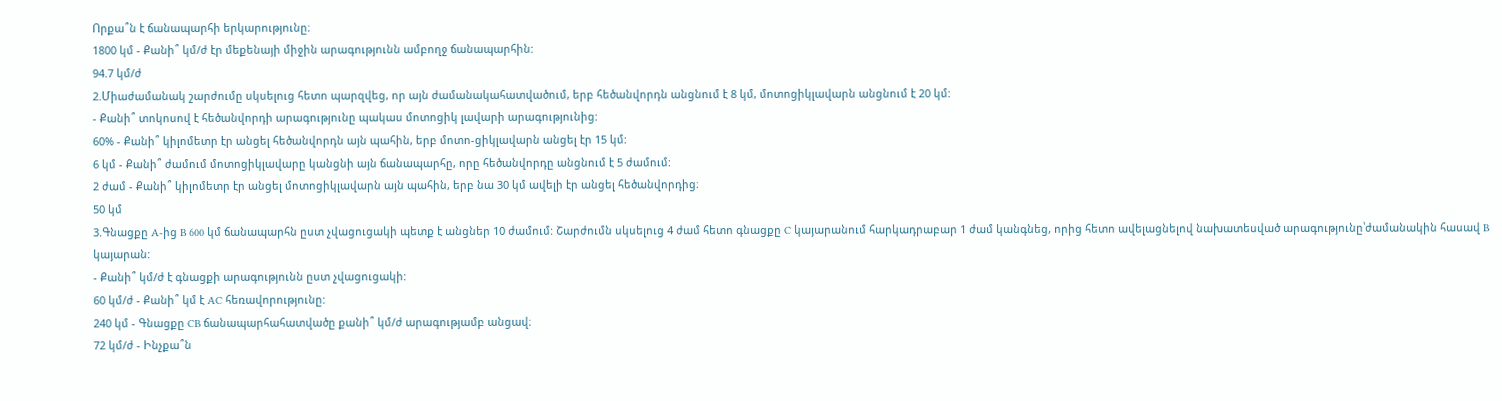Որքա՞ն է ճանապարհի երկարությունը։
1800 կմ - Քանի՞ կմ/ժ էր մեքենայի միջին արագությունն ամբողջ ճանապարհին:
94.7 կմ/ժ
2.Միաժամանակ շարժումը սկսելուց հետո պարզվեց, որ այն ժամանակահատվածում, երբ հեծանվորդն անցնում է 8 կմ, մոտոցիկլավարն անցնում է 20 կմ:
- Քանի՞ տոկոսով է հեծանվորդի արագությունը պակաս մոտոցիկ լավարի արագությունից:
60% - Քանի՞ կիլոմետր էր անցել հեծանվորդն այն պահին, երբ մոտո-ցիկլավարն անցել էր 15 կմ:
6 կմ - Քանի՞ ժամում մոտոցիկլավարը կանցնի այն ճանապարհը, որը հեծանվորդը անցնում է 5 ժամում:
2 ժամ - Քանի՞ կիլոմետր էր անցել մոտոցիկլավարն այն պահին, երբ նա 30 կմ ավելի էր անցել հեծանվորդից։
50 կմ
3.Գնացքը A-ից B 600 կմ ճանապարհն ըստ չվացուցակի պետք է անցներ 10 ժամում: Շարժումն սկսելուց 4 ժամ հետո գնացքը C կայարանում հարկադրաբար 1 ժամ կանգնեց, որից հետո ավելացնելով նախատեսված արագությունը՝ժամանակին հասավ B կայարան:
- Քանի՞ կմ/ժ է գնացքի արագությունն ըստ չվացուցակի:
60 կմ/ժ - Քանի՞ կմ է AC հեռավորությունը:
240 կմ - Գնացքը CB ճանապարհահատվածը քանի՞ կմ/ժ արագությամբ անցավ։
72 կմ/ժ - Ինչքա՞ն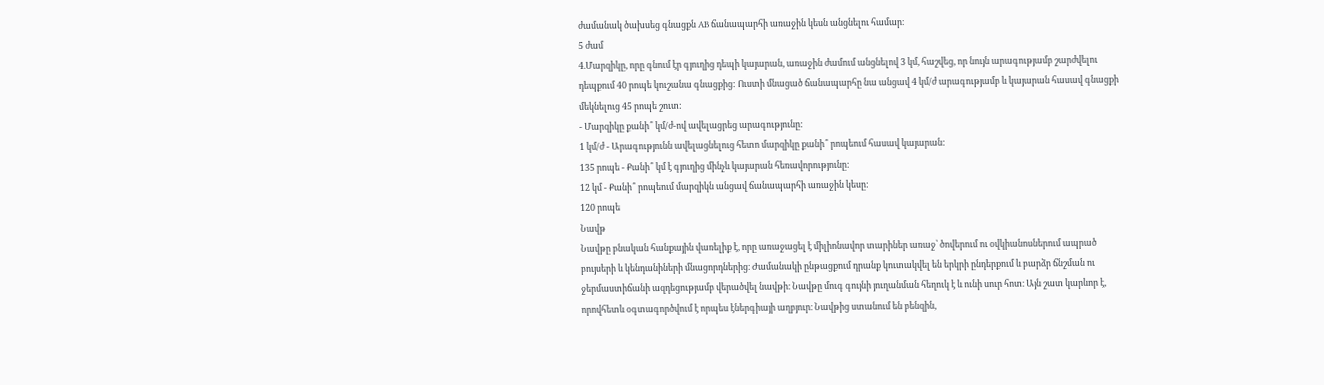ժամանակ ծախսեց գնացքն AB ճանապարհի առաջին կեսն անցնելու համար։
5 ժամ
4.Մարզիկը, որը գնում էր գյուղից դեպի կայարան, առաջին ժամում անցնելով 3 կմ, հաշվեց, որ նույն արագությամբ շարժվելու դեպքում 40 րոպե կուշանա գնացքից: Ուստի մնացած ճանապարհը նա անցավ 4 կմ/ժ արագությամբ և կայարան հասավ գնացքի մեկնելուց 45 րոպե շուտ:
- Մարզիկը քանի՞ կմ/ժ-ով ավելացրեց արագությունը:
1 կմ/ժ - Արագությունն ավելացնելուց հետո մարզիկը քանի՞ րոպեում հասավ կայարան:
135 րոպե - Քանի՞ կմ է գյուղից մինչև կայարան հեռավորությունը:
12 կմ - Քանի՞ րոպեում մարզիկն անցավ ճանապարհի առաջին կեսը:
120 րոպե
Նավթ
Նավթը բնական հանքային վառելիք է, որը առաջացել է միլիոնավոր տարիներ առաջ՝ ծովերում ու օվկիանոսներում ապրած բույսերի և կենդանիների մնացորդներից։ Ժամանակի ընթացքում դրանք կուտակվել են երկրի ընդերքում և բարձր ճնշման ու ջերմաստիճանի ազդեցությամբ վերածվել նավթի։ Նավթը մուգ գույնի յուղանման հեղուկ է և ունի սուր հոտ։ Այն շատ կարևոր է, որովհետև օգտագործվում է որպես էներգիայի աղբյուր։ Նավթից ստանում են բենզին,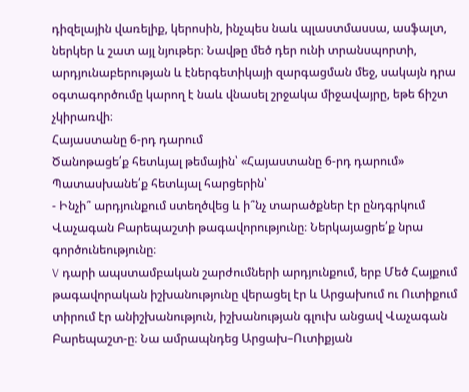դիզելային վառելիք, կերոսին, ինչպես նաև պլաստմասսա, ասֆալտ, ներկեր և շատ այլ նյութեր։ Նավթը մեծ դեր ունի տրանսպորտի, արդյունաբերության և էներգետիկայի զարգացման մեջ, սակայն դրա օգտագործումը կարող է նաև վնասել շրջակա միջավայրը, եթե ճիշտ չկիրառվի։
Հայաստանը 6-րդ դարում
Ծանոթացե՛ք հետևյալ թեմային՝ «Հայաստանը 6-րդ դարում»
Պատասխանե՛ք հետևյալ հարցերին՝
- Ինչի՞ արդյունքում ստեղծվեց և ի՞նչ տարածքներ էր ընդգրկում Վաչագան Բարեպաշտի թագավորությունը։ Ներկայացրե՛ք նրա գործունեությունը։
V դարի ապստամբական շարժումների արդյունքում, երբ Մեծ Հայքում թագավորական իշխանությունը վերացել էր և Արցախում ու Ուտիքում տիրում էր անիշխանություն, իշխանության գլուխ անցավ Վաչագան Բարեպաշտ-ը։ Նա ամրապնդեց Արցախ–Ուտիքյան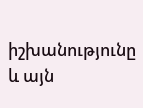իշխանությունը և այն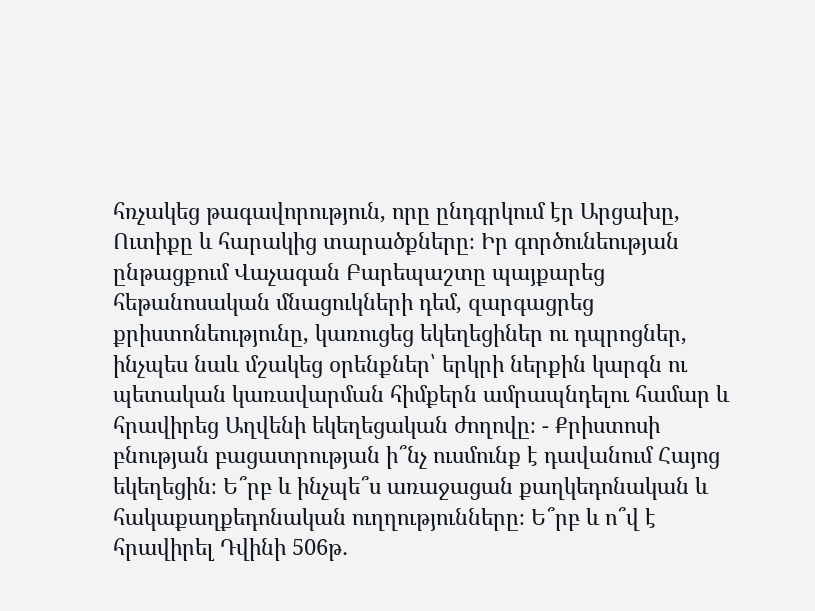հռչակեց թագավորություն, որը ընդգրկում էր Արցախը, Ուտիքը և հարակից տարածքները։ Իր գործունեության ընթացքում Վաչագան Բարեպաշտը պայքարեց հեթանոսական մնացուկների դեմ, զարգացրեց քրիստոնեությունը, կառուցեց եկեղեցիներ ու դպրոցներ, ինչպես նաև մշակեց օրենքներ՝ երկրի ներքին կարգն ու պետական կառավարման հիմքերն ամրապնդելու համար և հրավիրեց Աղվենի եկեղեցական ժողովը։ - Քրիստոսի բնության բացատրության ի՞նչ ուսմունք է դավանում Հայոց եկեղեցին։ Ե՞րբ և ինչպե՞ս առաջացան քաղկեդոնական և հակաքաղքեդոնական ուղղությունները։ Ե՞րբ և ո՞վ է հրավիրել Դվինի 506թ․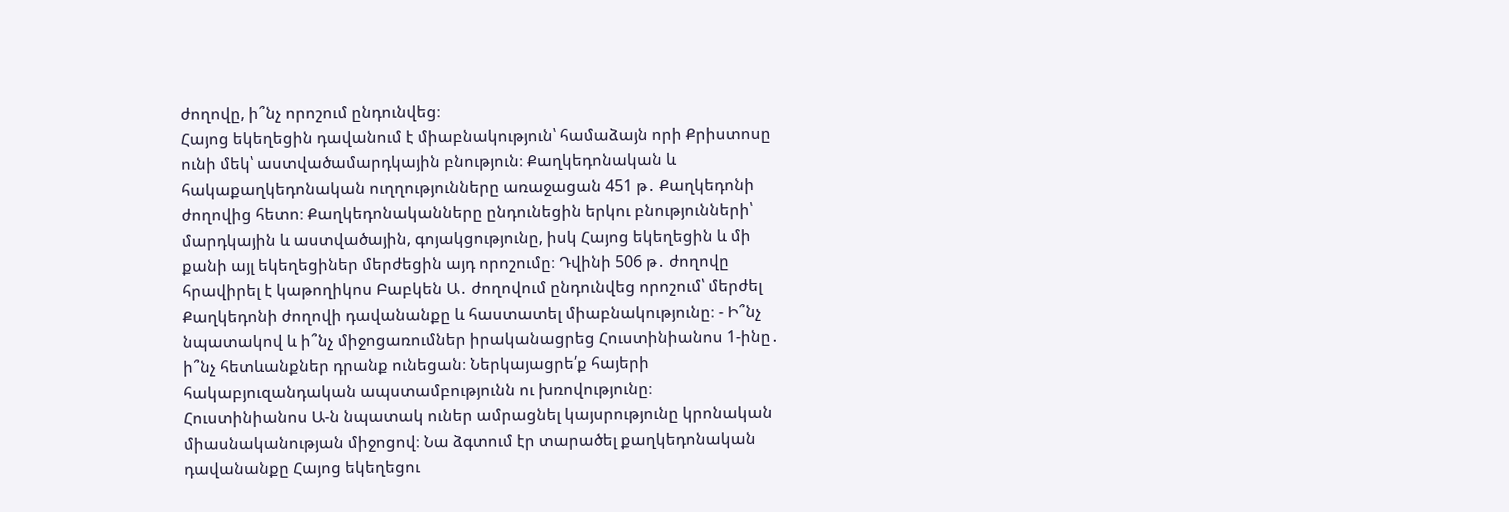ժողովը, ի՞նչ որոշում ընդունվեց։
Հայոց եկեղեցին դավանում է միաբնակություն՝ համաձայն որի Քրիստոսը ունի մեկ՝ աստվածամարդկային բնություն։ Քաղկեդոնական և հակաքաղկեդոնական ուղղությունները առաջացան 451 թ․ Քաղկեդոնի ժողովից հետո։ Քաղկեդոնականները ընդունեցին երկու բնությունների՝ մարդկային և աստվածային, գոյակցությունը, իսկ Հայոց եկեղեցին և մի քանի այլ եկեղեցիներ մերժեցին այդ որոշումը։ Դվինի 506 թ․ ժողովը հրավիրել է կաթողիկոս Բաբկեն Ա․ ժողովում ընդունվեց որոշում՝ մերժել Քաղկեդոնի ժողովի դավանանքը և հաստատել միաբնակությունը։ - Ի՞նչ նպատակով և ի՞նչ միջոցառումներ իրականացրեց Հուստինիանոս 1-ինը․ ի՞նչ հետևանքներ դրանք ունեցան։ Ներկայացրե՛ք հայերի հակաբյուզանդական ապստամբությունն ու խռովությունը։
Հուստինիանոս Ա-ն նպատակ ուներ ամրացնել կայսրությունը կրոնական միասնականության միջոցով։ Նա ձգտում էր տարածել քաղկեդոնական դավանանքը Հայոց եկեղեցու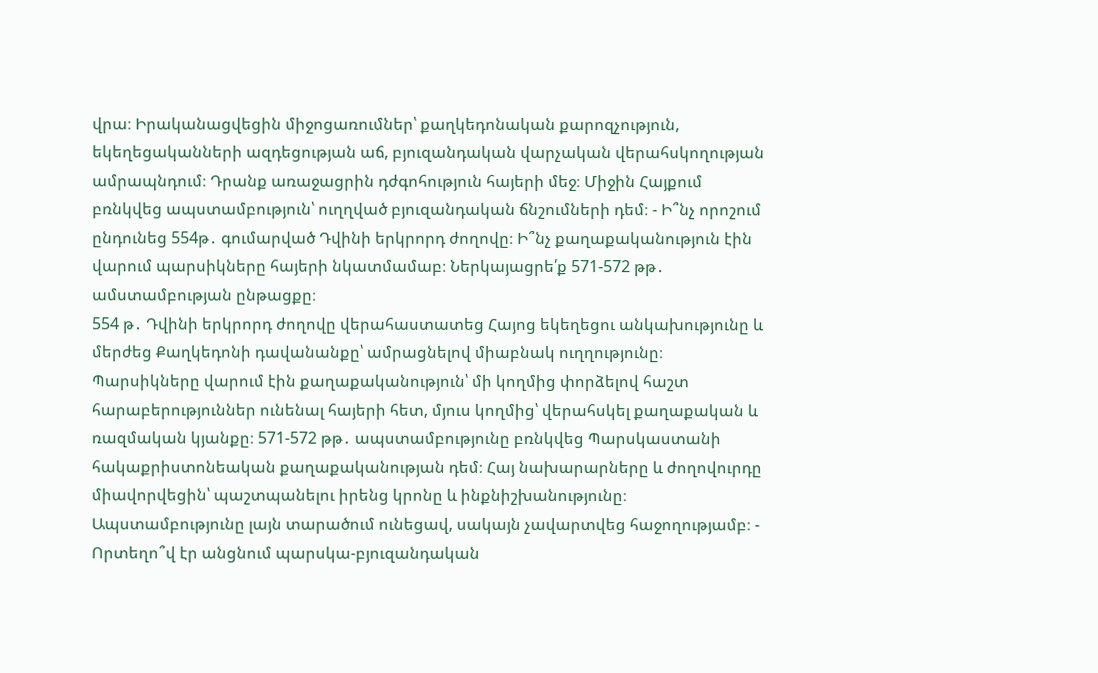վրա։ Իրականացվեցին միջոցառումներ՝ քաղկեդոնական քարոզչություն, եկեղեցականների ազդեցության աճ, բյուզանդական վարչական վերահսկողության ամրապնդում։ Դրանք առաջացրին դժգոհություն հայերի մեջ։ Միջին Հայքում բռնկվեց ապստամբություն՝ ուղղված բյուզանդական ճնշումների դեմ։ - Ի՞նչ որոշում ընդունեց 554թ․ գումարված Դվինի երկրորդ ժողովը։ Ի՞նչ քաղաքականություն էին վարում պարսիկները հայերի նկատմամաբ։ Ներկայացրե՛ք 571-572 թթ․ ամստամբության ընթացքը։
554 թ․ Դվինի երկրորդ ժողովը վերահաստատեց Հայոց եկեղեցու անկախությունը և մերժեց Քաղկեդոնի դավանանքը՝ ամրացնելով միաբնակ ուղղությունը։ Պարսիկները վարում էին քաղաքականություն՝ մի կողմից փորձելով հաշտ հարաբերություններ ունենալ հայերի հետ, մյուս կողմից՝ վերահսկել քաղաքական և ռազմական կյանքը։ 571-572 թթ․ ապստամբությունը բռնկվեց Պարսկաստանի հակաքրիստոնեական քաղաքականության դեմ։ Հայ նախարարները և ժողովուրդը միավորվեցին՝ պաշտպանելու իրենց կրոնը և ինքնիշխանությունը։ Ապստամբությունը լայն տարածում ունեցավ, սակայն չավարտվեց հաջողությամբ։ - Որտեղո՞վ էր անցնում պարսկա-բյուզանդական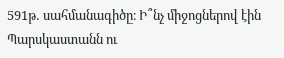591թ․ սահմանագիծը։ Ի՞նչ միջոցներով էին Պարսկաստանն ու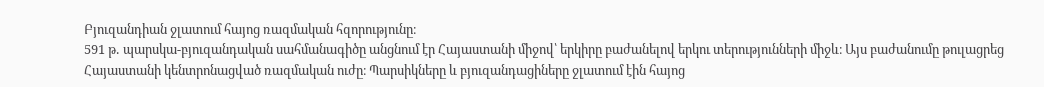Բյուզանդիան ջլատում հայոց ռազմական հզորությունը։
591 թ․ պարսկա-բյուզանդական սահմանագիծը անցնում էր Հայաստանի միջով՝ երկիրը բաժանելով երկու տերությունների միջև։ Այս բաժանումը թուլացրեց Հայաստանի կենտրոնացված ռազմական ուժը։ Պարսիկները և բյուզանդացիները ջլատում էին հայոց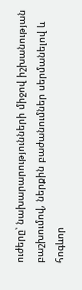ուժերը՝ նախարարությունների միջով իշխանության բաշխումով, ներքին բաժանումներ սերմանելով և հոգևոր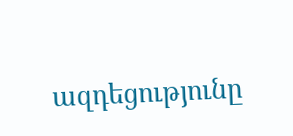ազդեցությունը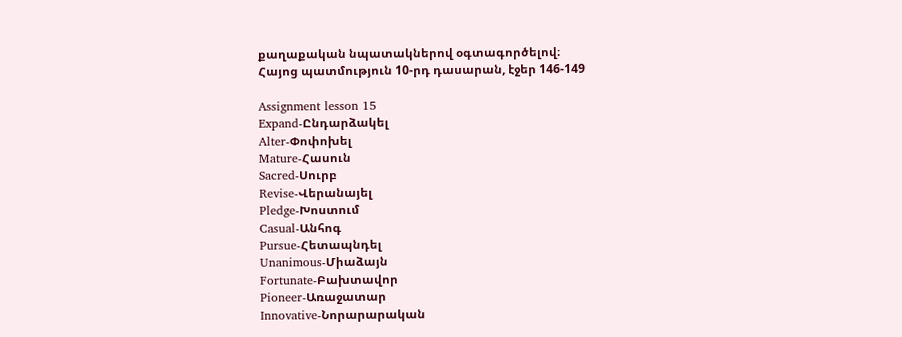քաղաքական նպատակներով օգտագործելով։
Հայոց պատմություն 10-րդ դասարան, էջեր 146-149

Assignment lesson 15
Expand-Ընդարձակել
Alter-Փոփոխել
Mature-Հասուն
Sacred-Սուրբ
Revise-Վերանայել
Pledge-Խոստում
Casual-Անհոգ
Pursue-Հետապնդել
Unanimous-Միաձայն
Fortunate-Բախտավոր
Pioneer-Առաջատար
Innovative-Նորարարական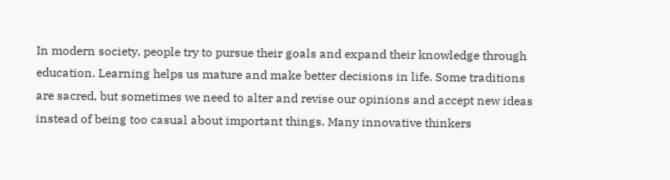In modern society, people try to pursue their goals and expand their knowledge through education. Learning helps us mature and make better decisions in life. Some traditions are sacred, but sometimes we need to alter and revise our opinions and accept new ideas instead of being too casual about important things. Many innovative thinkers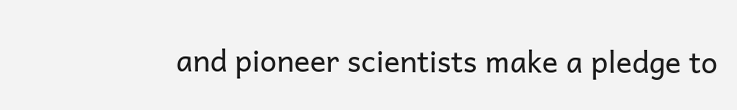and pioneer scientists make a pledge to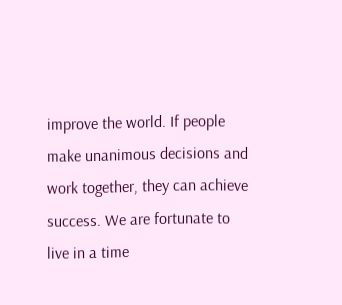improve the world. If people make unanimous decisions and work together, they can achieve success. We are fortunate to live in a time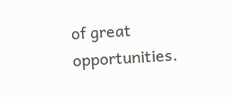of great opportunities.